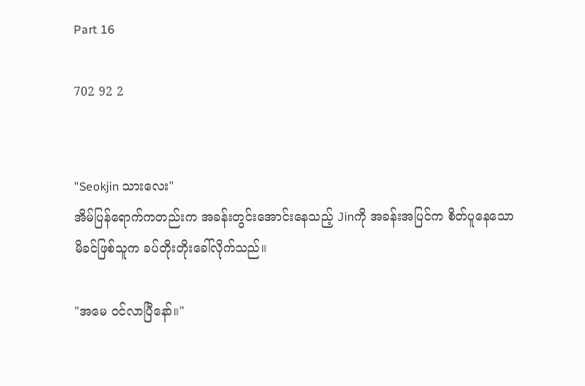Part 16

702 92 2


"Seokjin သားလေး"
အိမ်ပြန်ရောက်ကတည်းက အခန်းတွင်းအောင်းနေသည့် Jinကို အခန်းအပြင်က စိတ်ပူနေသော မိခင်ဖြစ်သူက ခပ်တိုးတိုးခေါ်လိုက်သည်။

"အမေ ဝင်လာပြီနော်။"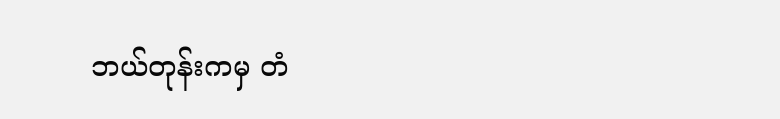ဘယ်တုန်းကမှ တံ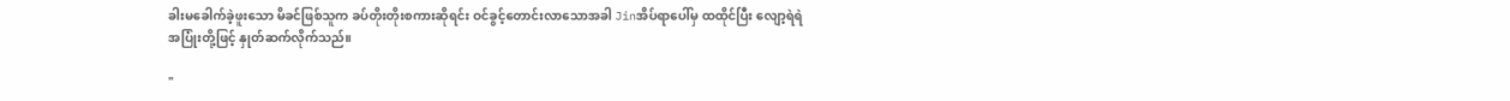ခါးမခေါက်ခဲ့ဖူးသော မိခင်ဖြစ်သူက ခပ်တိုးတိုးစကားဆိုရင်း ဝင်ခွင့်တောင်းလာသောအခါ Jinအိပ်ရာပေါ်မှ ထထိုင်ပြီး လျော့ရဲရဲအပြုံးတို့ဖြင့် နှုတ်ဆက်လိုက်သည်။

"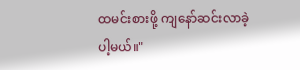ထမင်းစားဖို့ ကျနော်ဆင်းလာခဲ့ပါ့မယ်။"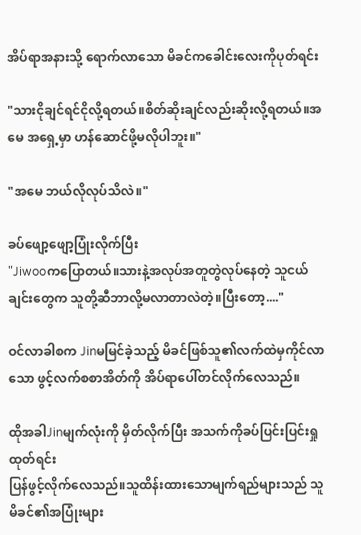အိပ်ရာအနားသို့ ရောက်လာသော မိခင်ကခေါင်းလေးကိုပုတ်ရင်း

"သားငိုချင်ရင်ငိုလို့ရတယ်။စိတ်ဆိုးချင်လည်းဆိုးလို့ရတယ်။အမေ အရှေ့မှာ ဟန်ဆောင်ဖို့မလိုပါဘူး။"

"အမေ ဘယ်လိုလုပ်သိလဲ။"

ခပ်ဖျော့ဖျော့ပြုံးလိုက်ပြီး
"Jiwooကပြောတယ်။သားနဲ့အလုပ်အတူတွဲလုပ်နေတဲ့ သူငယ်ချင်းတွေက သူတို့ဆီဘာလို့မလာတာလဲတဲ့။ပြီးတော့...."

ဝင်လာခါစက Jinမမြင်ခဲ့သည့် မိခင်ဖြစ်သူ၏လက်ထဲမှကိုင်လာသော ဖွင့်လက်စစာအိတ်ကို အိပ်ရာပေါ်တင်လိုက်လေသည်။

ထိုအခါJinမျက်လုံးကို မှိတ်လိုက်ပြီး အသက်ကိုခပ်ပြင်းပြင်းရှုထုတ်ရင်း
ပြန်ဖွင့်လိုက်လေသည်။သူထိန်းထားသောမျက်ရည်များသည် သူမိခင်၏အပြုံးများ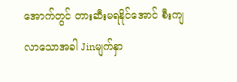အောက်တွင် တားဆီးမရနိုင်အောင် စီးကျလာသောအခါ Jinမျက်နှာ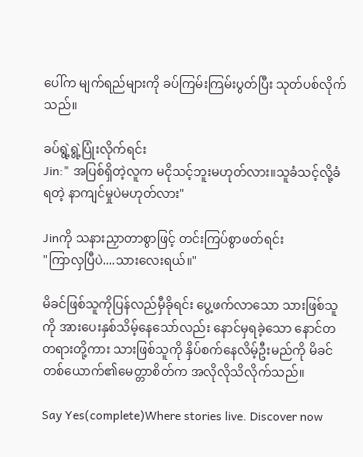ပေါ်က မျက်ရည်များကို ခပ်ကြမ်းကြမ်းပွတ်ပြီး သုတ်ပစ်လိုက်သည်။

ခပ်ရွဲ့ရွဲ့ပြုံးလိုက်ရင်း
Jin:" အပြစ်ရှိတဲ့လူက မငိုသင့်ဘူးမဟုတ်လား။သူခံသင့်လို့ခံရတဲ့ နာကျင်မှုပဲမဟုတ်လား"

Jinကို သနားညှာတာစွာဖြင့် တင်းကြပ်စွာဖတ်ရင်း
"ကြာလှပြီပဲ....သားလေးရယ်။"

မိခင်ဖြစ်သူကိုပြန်လည်မှီခိုရင်း ပွေ့ဖက်လာသော သားဖြစ်သူကို အားပေးနှစ်သိမ့်နေသော်လည်း နောင်မှရခဲ့သော နောင်တတရားတို့ကား သားဖြစ်သူကို နှိပ်စက်နေလိမ့်ဦးမည်ကို မိခင်တစ်ယောက်၏မေတ္တာစိတ်က အလိုလိုသိလိုက်သည်။

Say Yes(complete)Where stories live. Discover now